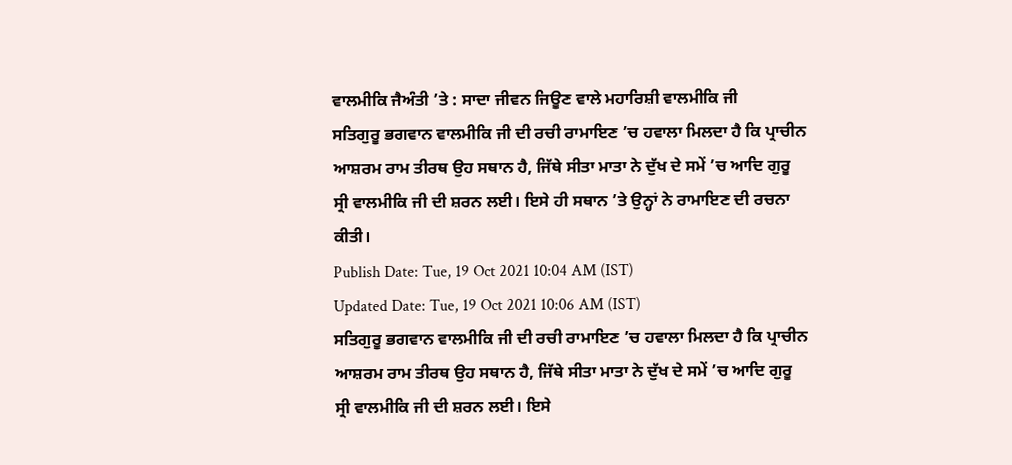ਵਾਲਮੀਕਿ ਜੈਅੰਤੀ ’ਤੇ : ਸਾਦਾ ਜੀਵਨ ਜਿਊਣ ਵਾਲੇ ਮਹਾਰਿਸ਼ੀ ਵਾਲਮੀਕਿ ਜੀ
ਸਤਿਗੁਰੂ ਭਗਵਾਨ ਵਾਲਮੀਕਿ ਜੀ ਦੀ ਰਚੀ ਰਾਮਾਇਣ ’ਚ ਹਵਾਲਾ ਮਿਲਦਾ ਹੈ ਕਿ ਪ੍ਰਾਚੀਨ ਆਸ਼ਰਮ ਰਾਮ ਤੀਰਥ ਉਹ ਸਥਾਨ ਹੈ, ਜਿੱਥੇ ਸੀਤਾ ਮਾਤਾ ਨੇ ਦੁੱਖ ਦੇ ਸਮੇਂ ’ਚ ਆਦਿ ਗੁਰੂ ਸ੍ਰੀ ਵਾਲਮੀਕਿ ਜੀ ਦੀ ਸ਼ਰਨ ਲਈ। ਇਸੇ ਹੀ ਸਥਾਨ ’ਤੇ ਉਨ੍ਹਾਂ ਨੇ ਰਾਮਾਇਣ ਦੀ ਰਚਨਾ ਕੀਤੀ।
Publish Date: Tue, 19 Oct 2021 10:04 AM (IST)
Updated Date: Tue, 19 Oct 2021 10:06 AM (IST)
ਸਤਿਗੁਰੂ ਭਗਵਾਨ ਵਾਲਮੀਕਿ ਜੀ ਦੀ ਰਚੀ ਰਾਮਾਇਣ ’ਚ ਹਵਾਲਾ ਮਿਲਦਾ ਹੈ ਕਿ ਪ੍ਰਾਚੀਨ ਆਸ਼ਰਮ ਰਾਮ ਤੀਰਥ ਉਹ ਸਥਾਨ ਹੈ, ਜਿੱਥੇ ਸੀਤਾ ਮਾਤਾ ਨੇ ਦੁੱਖ ਦੇ ਸਮੇਂ ’ਚ ਆਦਿ ਗੁਰੂ ਸ੍ਰੀ ਵਾਲਮੀਕਿ ਜੀ ਦੀ ਸ਼ਰਨ ਲਈ। ਇਸੇ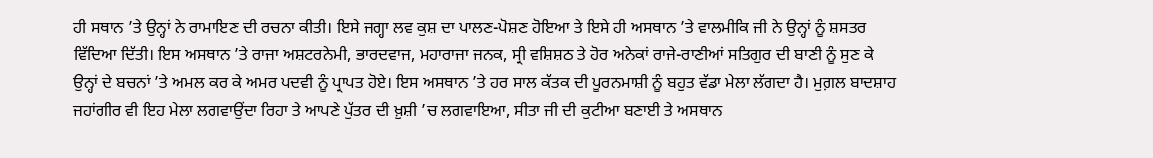ਹੀ ਸਥਾਨ ’ਤੇ ਉਨ੍ਹਾਂ ਨੇ ਰਾਮਾਇਣ ਦੀ ਰਚਨਾ ਕੀਤੀ। ਇਸੇ ਜਗ੍ਹਾ ਲਵ ਕੁਸ਼ ਦਾ ਪਾਲਣ-ਪੋਸ਼ਣ ਹੋਇਆ ਤੇ ਇਸੇ ਹੀ ਅਸਥਾਨ ’ਤੇ ਵਾਲਮੀਕਿ ਜੀ ਨੇ ਉਨ੍ਹਾਂ ਨੂੰ ਸ਼ਸਤਰ ਵਿੱਦਿਆ ਦਿੱਤੀ। ਇਸ ਅਸਥਾਨ ’ਤੇ ਰਾਜਾ ਅਸ਼ਟਰਨੇਮੀ, ਭਾਰਦਵਾਜ, ਮਹਾਰਾਜਾ ਜਨਕ, ਸ੍ਰੀ ਵਸ਼ਿਸ਼ਠ ਤੇ ਹੋਰ ਅਨੇਕਾਂ ਰਾਜੇ-ਰਾਣੀਆਂ ਸਤਿਗੁਰ ਦੀ ਬਾਣੀ ਨੂੰ ਸੁਣ ਕੇ ਉਨ੍ਹਾਂ ਦੇ ਬਚਨਾਂ ’ਤੇ ਅਮਲ ਕਰ ਕੇ ਅਮਰ ਪਦਵੀ ਨੂੰ ਪ੍ਰਾਪਤ ਹੋਏ। ਇਸ ਅਸਥਾਨ ’ਤੇ ਹਰ ਸਾਲ ਕੱਤਕ ਦੀ ਪੂਰਨਮਾਸ਼ੀ ਨੂੰ ਬਹੁਤ ਵੱਡਾ ਮੇਲਾ ਲੱਗਦਾ ਹੈ। ਮੁਗ਼ਲ ਬਾਦਸ਼ਾਹ ਜਹਾਂਗੀਰ ਵੀ ਇਹ ਮੇਲਾ ਲਗਵਾਉਂਦਾ ਰਿਹਾ ਤੇ ਆਪਣੇ ਪੁੱਤਰ ਦੀ ਖ਼ੁਸ਼ੀ ’ਚ ਲਗਵਾਇਆ, ਸੀਤਾ ਜੀ ਦੀ ਕੁਟੀਆ ਬਣਾਈ ਤੇ ਅਸਥਾਨ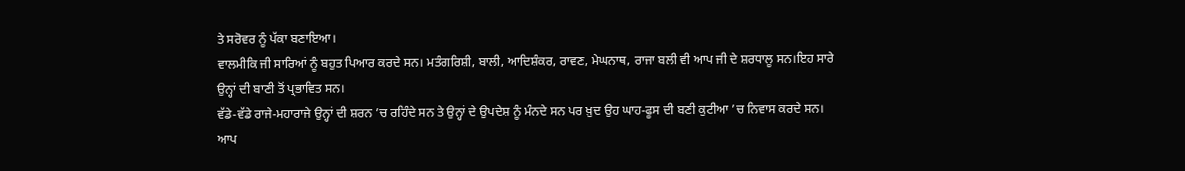ਤੇ ਸਰੋਵਰ ਨੂੰ ਪੱਕਾ ਬਣਾਇਆ।
ਵਾਲਮੀਕਿ ਜੀ ਸਾਰਿਆਂ ਨੂੰ ਬਹੁਤ ਪਿਆਰ ਕਰਦੇ ਸਨ। ਮਤੰਗਰਿਸ਼ੀ, ਬਾਲੀ, ਆਦਿਸ਼ੰਕਰ, ਰਾਵਣ, ਮੇਘਨਾਥ, ਰਾਜਾ ਬਲੀ ਵੀ ਆਪ ਜੀ ਦੇ ਸ਼ਰਧਾਲੂ ਸਨ।ਇਹ ਸਾਰੇ ਉਨ੍ਹਾਂ ਦੀ ਬਾਣੀ ਤੋਂ ਪ੍ਰਭਾਵਿਤ ਸਨ।
ਵੱਡੇ-ਵੱਡੇ ਰਾਜੇ-ਮਹਾਰਾਜੇ ਉਨ੍ਹਾਂ ਦੀ ਸ਼ਰਨ ’ਚ ਰਹਿੰਦੇ ਸਨ ਤੇ ਉਨ੍ਹਾਂ ਦੇ ਉਪਦੇਸ਼ ਨੂੰ ਮੰਨਦੇ ਸਨ ਪਰ ਖ਼ੁਦ ਉਹ ਘਾਹ-ਫੂਸ ਦੀ ਬਣੀ ਕੁਟੀਆ ’ਚ ਨਿਵਾਸ ਕਰਦੇ ਸਨ। ਆਪ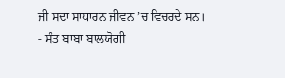ਜੀ ਸਦਾ ਸਾਧਾਰਨ ਜੀਵਨ ’ਚ ਵਿਚਰਦੇ ਸਨ।
- ਸੰਤ ਬਾਬਾ ਬਾਲਯੋਗੀ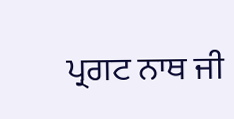ਪ੍ਰਗਟ ਨਾਥ ਜੀ